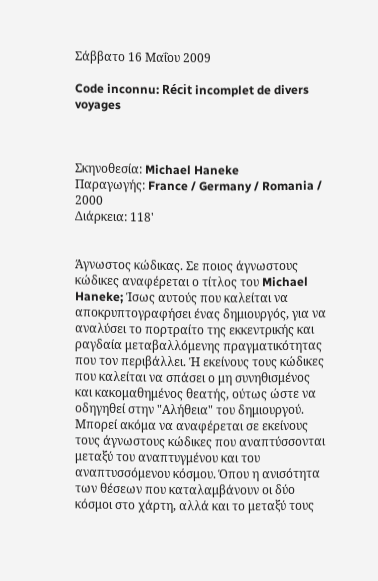Σάββατο 16 Μαΐου 2009

Code inconnu: Récit incomplet de divers voyages



Σκηνοθεσία: Michael Haneke
Παραγωγής: France / Germany / Romania / 2000
Διάρκεια: 118'


Άγνωστος κώδικας. Σε ποιος άγνωστους κώδικες αναφέρεται ο τίτλος του Michael Haneke; Ίσως αυτούς που καλείται να αποκρυπτογραφήσει ένας δημιουργός, για να αναλύσει το πορτραίτο της εκκεντρικής και ραγδαία μεταβαλλόμενης πραγματικότητας που τον περιβάλλει. Ή εκείνους τους κώδικες που καλείται να σπάσει ο μη συνηθισμένος και κακομαθημένος θεατής, ούτως ώστε να οδηγηθεί στην "Αλήθεια" του δημιουργού. Μπορεί ακόμα να αναφέρεται σε εκείνους τους άγνωστους κώδικες που αναπτύσσονται μεταξύ του αναπτυγμένου και του αναπτυσσόμενου κόσμου. Όπου η ανισότητα των θέσεων που καταλαμβάνουν οι δύο κόσμοι στο χάρτη, αλλά και το μεταξύ τους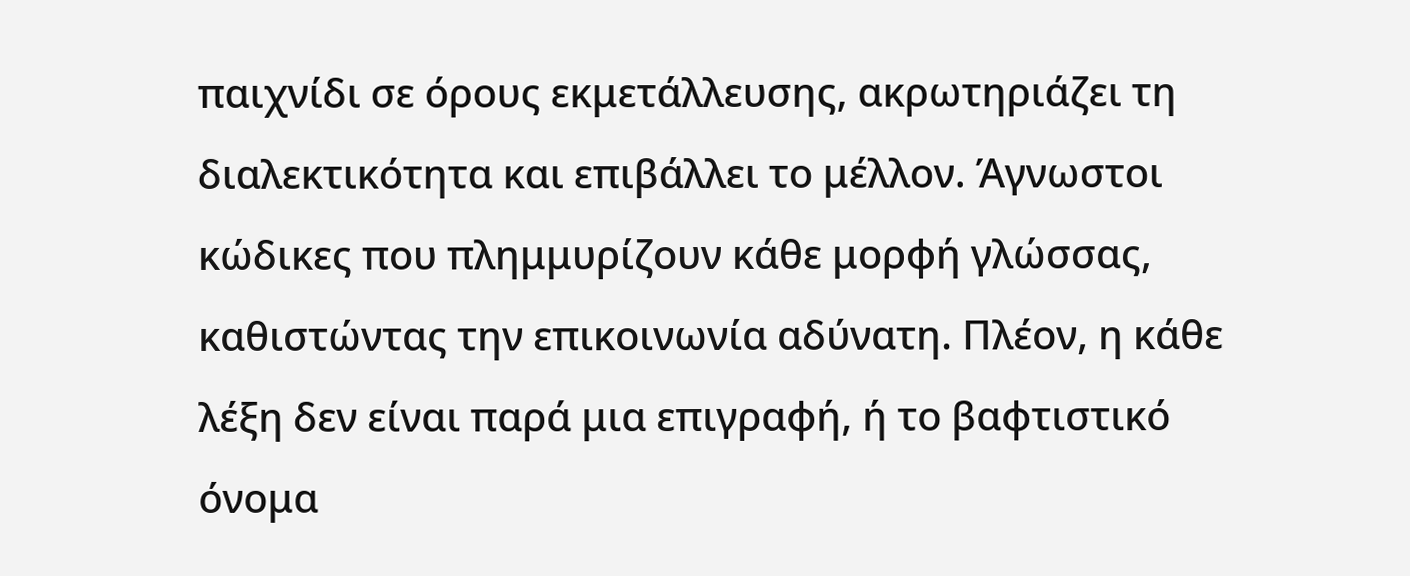παιχνίδι σε όρους εκμετάλλευσης, ακρωτηριάζει τη διαλεκτικότητα και επιβάλλει το μέλλον. Άγνωστοι κώδικες που πλημμυρίζουν κάθε μορφή γλώσσας, καθιστώντας την επικοινωνία αδύνατη. Πλέον, η κάθε λέξη δεν είναι παρά μια επιγραφή, ή το βαφτιστικό όνομα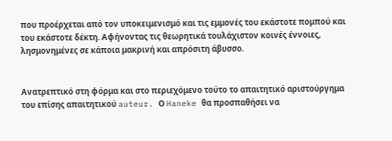που προέρχεται από τον υποκειμενισμό και τις εμμονές του εκάστοτε πομπού και του εκάστοτε δέκτη. Αφήνοντας τις θεωρητικά τουλάχιστον κοινές έννοιες, λησμονημένες σε κάποια μακρινή και απρόσιτη άβυσσο.


Ανατρεπτικό στη φόρμα και στο περιεχόμενο τούτο το απαιτητικό αριστούργημα του επίσης απαιτητικού auteur. Ο Haneke θα προσπαθήσει να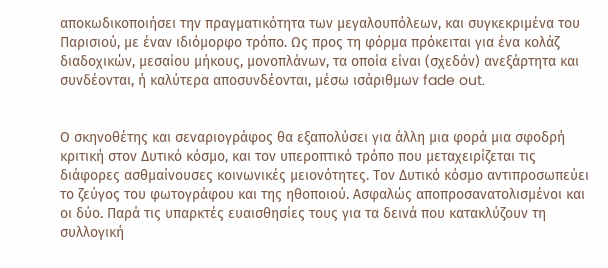αποκωδικοποιήσει την πραγματικότητα των μεγαλουπόλεων, και συγκεκριμένα του Παρισιού, με έναν ιδιόμορφο τρόπο. Ως προς τη φόρμα πρόκειται για ένα κολάζ διαδοχικών, μεσαίου μήκους, μονοπλάνων, τα οποία είναι (σχεδόν) ανεξάρτητα και συνδέονται, ή καλύτερα αποσυνδέονται, μέσω ισάριθμων fade out.


Ο σκηνοθέτης και σεναριογράφος θα εξαπολύσει για άλλη μια φορά μια σφοδρή κριτική στον Δυτικό κόσμο, και τον υπεροπτικό τρόπο που μεταχειρίζεται τις διάφορες ασθμαίνουσες κοινωνικές μειονότητες. Τον Δυτικό κόσμο αντιπροσωπεύει το ζεύγος του φωτογράφου και της ηθοποιού. Ασφαλώς αποπροσανατολισμένοι και οι δύο. Παρά τις υπαρκτές ευαισθησίες τους για τα δεινά που κατακλύζουν τη συλλογική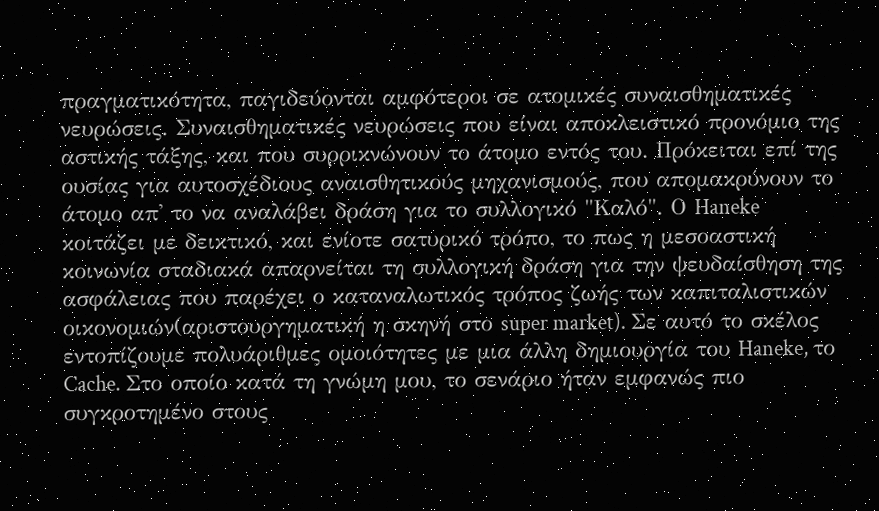πραγματικότητα, παγιδεύονται αμφότεροι σε ατομικές συναισθηματικές νευρώσεις. Συναισθηματικές νευρώσεις που είναι αποκλειστικό προνόμιο της αστικής τάξης, και που συρρικνώνουν το άτομο εντός του. Πρόκειται επί της ουσίας για αυτοσχέδιους αναισθητικούς μηχανισμούς, που απομακρύνουν το άτομο απ' το να αναλάβει δράση για το συλλογικό "Καλό". Ο Haneke κοιτάζει με δεικτικό, και ενίοτε σατυρικό τρόπο, το πως η μεσοαστική κοινωνία σταδιακά απαρνείται τη συλλογική δράση για την ψευδαίσθηση της ασφάλειας που παρέχει ο καταναλωτικός τρόπος ζωής των καπιταλιστικών οικονομιών(αριστουργηματική η σκηνή στο super market). Σε αυτό το σκέλος εντοπίζουμε πολυάριθμες ομοιότητες με μια άλλη δημιουργία του Haneke, το Cache. Στο οποίο κατά τη γνώμη μου, το σενάριο ήταν εμφανώς πιο συγκροτημένο στους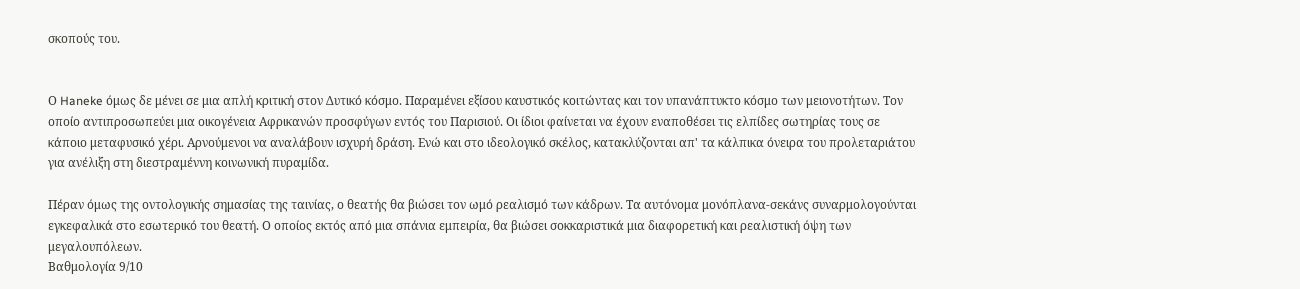σκοπούς του.


Ο Haneke όμως δε μένει σε μια απλή κριτική στον Δυτικό κόσμο. Παραμένει εξίσου καυστικός κοιτώντας και τον υπανάπτυκτο κόσμο των μειονοτήτων. Τον οποίο αντιπροσωπεύει μια οικογένεια Αφρικανών προσφύγων εντός του Παρισιού. Οι ίδιοι φαίνεται να έχουν εναποθέσει τις ελπίδες σωτηρίας τους σε κάποιο μεταφυσικό χέρι. Αρνούμενοι να αναλάβουν ισχυρή δράση. Ενώ και στο ιδεολογικό σκέλος, κατακλύζονται απ' τα κάλπικα όνειρα του προλεταριάτου για ανέλιξη στη διεστραμέννη κοινωνική πυραμίδα.

Πέραν όμως της οντολογικής σημασίας της ταινίας, ο θεατής θα βιώσει τον ωμό ρεαλισμό των κάδρων. Τα αυτόνομα μονόπλανα-σεκάνς συναρμολογούνται εγκεφαλικά στο εσωτερικό του θεατή. Ο οποίος εκτός από μια σπάνια εμπειρία, θα βιώσει σοκκαριστικά μια διαφορετική και ρεαλιστική όψη των μεγαλουπόλεων.
Βαθμολογία 9/10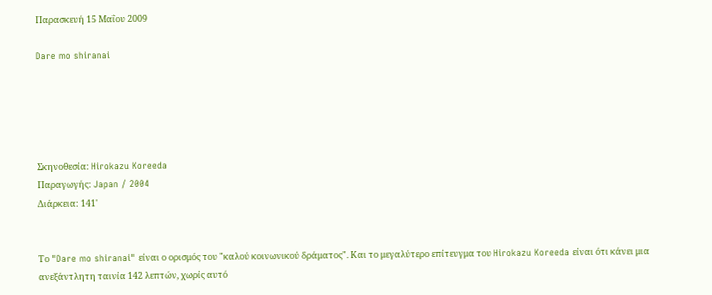Παρασκευή 15 Μαΐου 2009

Dare mo shiranai





Σκηνοθεσία: Hirokazu Koreeda
Παραγωγής: Japan / 2004
Διάρκεια: 141'


Το "Dare mo shiranai" είναι ο ορισμός του "καλού κοινωνικού δράματος". Και το μεγαλύτερο επίτευγμα του Hirokazu Koreeda είναι ότι κάνει μια ανεξάντλητη ταινία 142 λεπτών, χωρίς αυτό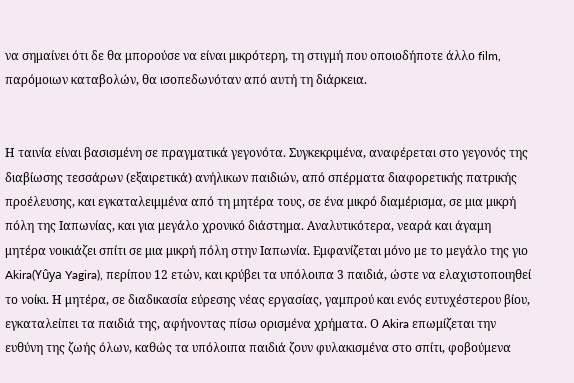να σημαίνει ότι δε θα μπορούσε να είναι μικρότερη, τη στιγμή που οποιοδήποτε άλλο film, παρόμοιων καταβολών, θα ισοπεδωνόταν από αυτή τη διάρκεια.


Η ταινία είναι βασισμένη σε πραγματικά γεγονότα. Συγκεκριμένα, αναφέρεται στο γεγονός της διαβίωσης τεσσάρων (εξαιρετικά) ανήλικων παιδιών, από σπέρματα διαφορετικής πατρικής προέλευσης, και εγκαταλειμμένα από τη μητέρα τους, σε ένα μικρό διαμέρισμα, σε μια μικρή πόλη της Ιαπωνίας, και για μεγάλο χρονικό διάστημα. Αναλυτικότερα, νεαρά και άγαμη μητέρα νοικιάζει σπίτι σε μια μικρή πόλη στην Ιαπωνία. Εμφανίζεται μόνο με το μεγάλο της γιο Akira(Yûya Yagira), περίπου 12 ετών, και κρύβει τα υπόλοιπα 3 παιδιά, ώστε να ελαχιστοποιηθεί το νοίκι. Η μητέρα, σε διαδικασία εύρεσης νέας εργασίας, γαμπρού και ενός ευτυχέστερου βίου, εγκαταλείπει τα παιδιά της, αφήνοντας πίσω ορισμένα χρήματα. Ο Akira επωμίζεται την ευθύνη της ζωής όλων, καθώς τα υπόλοιπα παιδιά ζουν φυλακισμένα στο σπίτι, φοβούμενα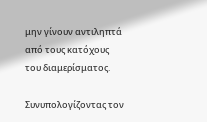μην γίνουν αντιληπτά από τους κατόχους του διαμερίσματος.

Συνυπολογίζοντας τον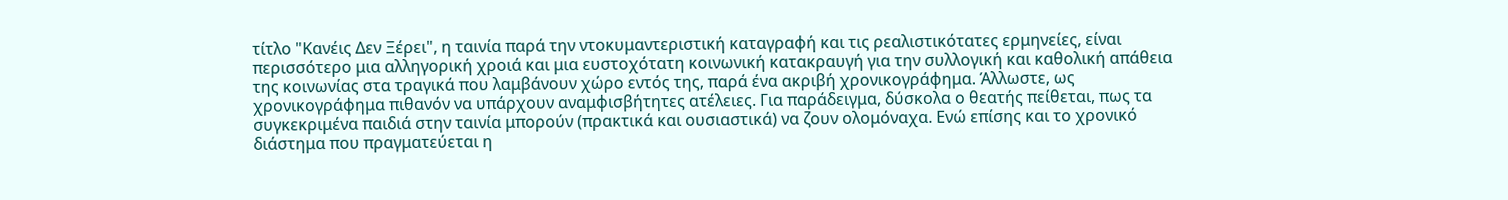τίτλο "Κανέις Δεν Ξέρει", η ταινία παρά την ντοκυμαντεριστική καταγραφή και τις ρεαλιστικότατες ερμηνείες, είναι περισσότερο μια αλληγορική χροιά και μια ευστοχότατη κοινωνική κατακραυγή για την συλλογική και καθολική απάθεια της κοινωνίας στα τραγικά που λαμβάνουν χώρο εντός της, παρά ένα ακριβή χρονικογράφημα. Άλλωστε, ως χρονικογράφημα πιθανόν να υπάρχουν αναμφισβήτητες ατέλειες. Για παράδειγμα, δύσκολα ο θεατής πείθεται, πως τα συγκεκριμένα παιδιά στην ταινία μπορούν (πρακτικά και ουσιαστικά) να ζουν ολομόναχα. Ενώ επίσης και το χρονικό διάστημα που πραγματεύεται η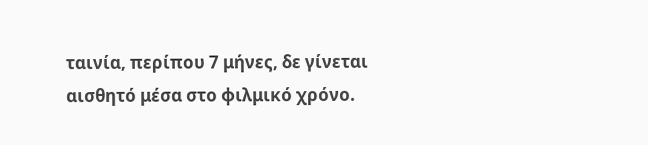ταινία, περίπου 7 μήνες, δε γίνεται αισθητό μέσα στο φιλμικό χρόνο.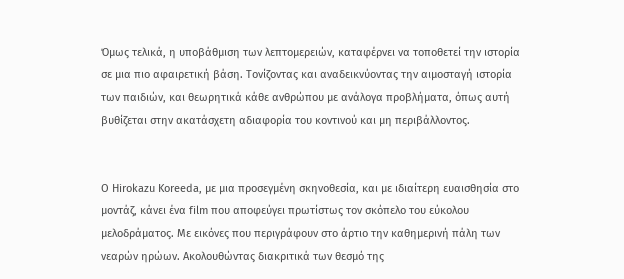Όμως τελικά, η υποβάθμιση των λεπτομερειών, καταφέρνει να τοποθετεί την ιστορία σε μια πιο αφαιρετική βάση. Τονίζοντας και αναδεικνύοντας την αιμοσταγή ιστορία των παιδιών, και θεωρητικά κάθε ανθρώπου με ανάλογα προβλήματα, όπως αυτή βυθίζεται στην ακατάσχετη αδιαφορία του κοντινού και μη περιβάλλοντος.


Ο Hirokazu Koreeda, με μια προσεγμένη σκηνοθεσία, και με ιδιαίτερη ευαισθησία στο μοντάζ, κάνει ένα film που αποφεύγει πρωτίστως τον σκόπελο του εύκολου μελοδράματος. Με εικόνες που περιγράφουν στο άρτιο την καθημερινή πάλη των νεαρών ηρώων. Ακολουθώντας διακριτικά των θεσμό της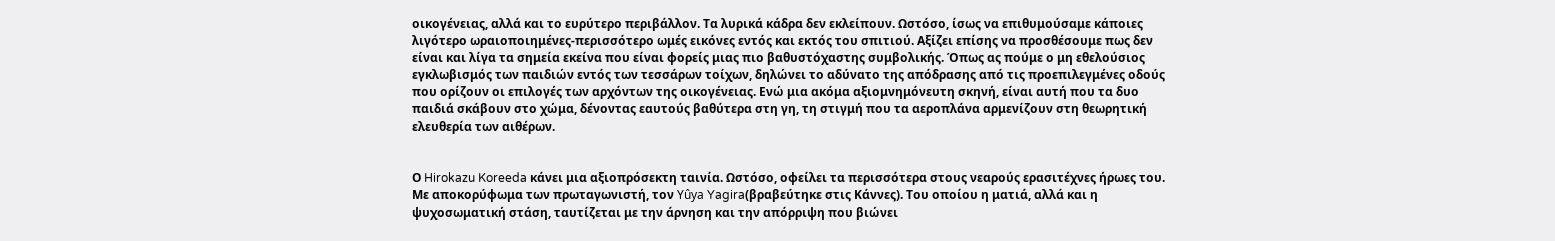οικογένειας, αλλά και το ευρύτερο περιβάλλον. Τα λυρικά κάδρα δεν εκλείπουν. Ωστόσο, ίσως να επιθυμούσαμε κάποιες λιγότερο ωραιοποιημένες-περισσότερο ωμές εικόνες εντός και εκτός του σπιτιού. Αξίζει επίσης να προσθέσουμε πως δεν είναι και λίγα τα σημεία εκείνα που είναι φορείς μιας πιο βαθυστόχαστης συμβολικής. Όπως ας πούμε ο μη εθελούσιος εγκλωβισμός των παιδιών εντός των τεσσάρων τοίχων, δηλώνει το αδύνατο της απόδρασης από τις προεπιλεγμένες οδούς που ορίζουν οι επιλογές των αρχόντων της οικογένειας. Ενώ μια ακόμα αξιομνημόνευτη σκηνή, είναι αυτή που τα δυο παιδιά σκάβουν στο χώμα, δένοντας εαυτούς βαθύτερα στη γη, τη στιγμή που τα αεροπλάνα αρμενίζουν στη θεωρητική ελευθερία των αιθέρων.


Ο Hirokazu Koreeda κάνει μια αξιοπρόσεκτη ταινία. Ωστόσο, οφείλει τα περισσότερα στους νεαρούς ερασιτέχνες ήρωες του. Με αποκορύφωμα των πρωταγωνιστή, τον Yûya Yagira(βραβεύτηκε στις Κάννες). Του οποίου η ματιά, αλλά και η ψυχοσωματική στάση, ταυτίζεται με την άρνηση και την απόρριψη που βιώνει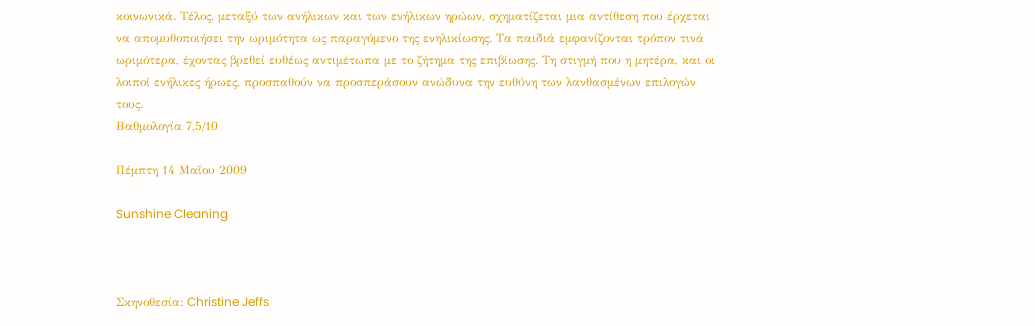κοινωνικά. Τέλος, μεταξύ των ανήλικων και των ενήλικων ηρώων, σχηματίζεται μια αντίθεση που έρχεται να απομυθοποιήσει την ωριμότητα ως παραγόμενο της ενηλικίωσης. Τα παιδιά εμφανίζονται τρόπον τινά ωριμότερα, έχοντας βρεθεί ευθέως αντιμέτωπα με το ζήτημα της επιβίωσης. Τη στιγμή που η μητέρα, και οι λοιποί ενήλικες ήρωες, προσπαθούν να προσπεράσουν ανώδυνα την ευθύνη των λανθασμένων επιλογών τους.
Βαθμολογία 7,5/10

Πέμπτη 14 Μαΐου 2009

Sunshine Cleaning



Σκηνοθεσία: Christine Jeffs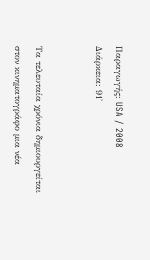Παραγωγής: USA / 2008
Διάρκεια: 91'


Τα τελευταία χρόνια δημιουργείται στον κινηματογράφο μια νέα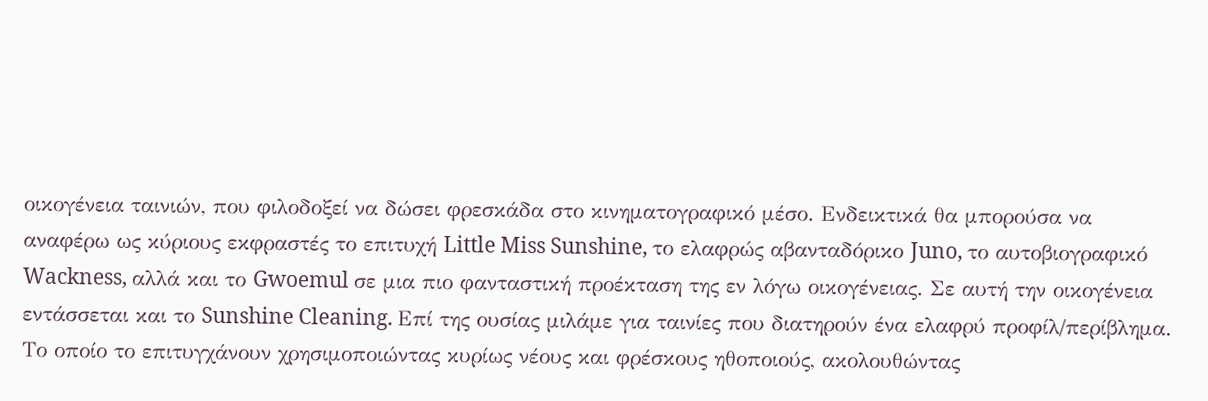οικογένεια ταινιών, που φιλοδοξεί να δώσει φρεσκάδα στο κινηματογραφικό μέσο. Ενδεικτικά θα μπορούσα να αναφέρω ως κύριους εκφραστές το επιτυχή Little Miss Sunshine, το ελαφρώς αβανταδόρικο Juno, το αυτοβιογραφικό Wackness, αλλά και το Gwoemul σε μια πιο φανταστική προέκταση της εν λόγω οικογένειας. Σε αυτή την οικογένεια εντάσσεται και το Sunshine Cleaning. Επί της ουσίας μιλάμε για ταινίες που διατηρούν ένα ελαφρύ προφίλ/περίβλημα. Το οποίο το επιτυγχάνουν χρησιμοποιώντας κυρίως νέους και φρέσκους ηθοποιούς, ακολουθώντας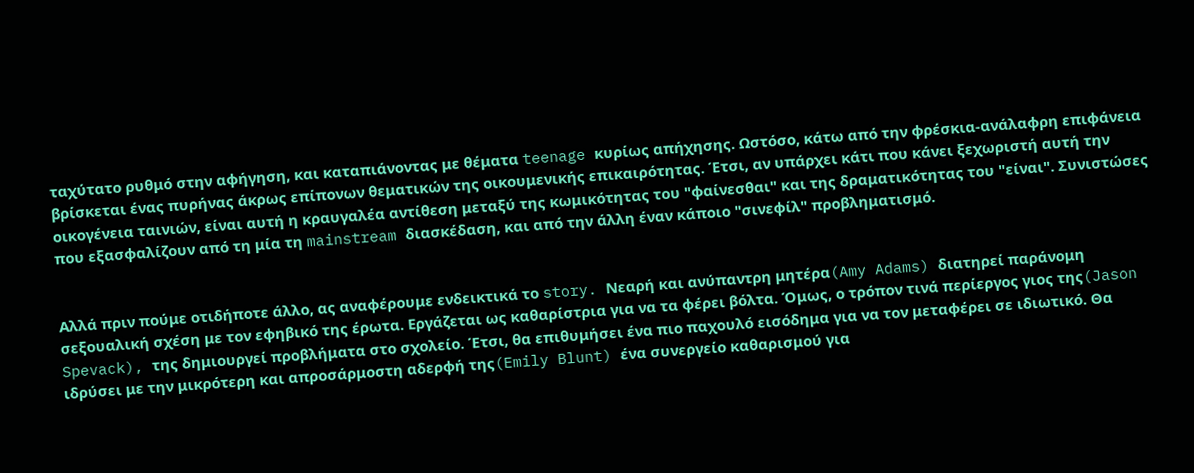ταχύτατο ρυθμό στην αφήγηση, και καταπιάνοντας με θέματα teenage κυρίως απήχησης. Ωστόσο, κάτω από την φρέσκια-ανάλαφρη επιφάνεια βρίσκεται ένας πυρήνας άκρως επίπονων θεματικών της οικουμενικής επικαιρότητας. Έτσι, αν υπάρχει κάτι που κάνει ξεχωριστή αυτή την οικογένεια ταινιών, είναι αυτή η κραυγαλέα αντίθεση μεταξύ της κωμικότητας του "φαίνεσθαι" και της δραματικότητας του "είναι". Συνιστώσες που εξασφαλίζουν από τη μία τη mainstream διασκέδαση, και από την άλλη έναν κάποιο "σινεφίλ" προβληματισμό.


Αλλά πριν πούμε οτιδήποτε άλλο, ας αναφέρουμε ενδεικτικά το story. Νεαρή και ανύπαντρη μητέρα(Amy Adams) διατηρεί παράνομη σεξουαλική σχέση με τον εφηβικό της έρωτα. Εργάζεται ως καθαρίστρια για να τα φέρει βόλτα. Όμως, ο τρόπον τινά περίεργος γιος της(Jason Spevack), της δημιουργεί προβλήματα στο σχολείο. Έτσι, θα επιθυμήσει ένα πιο παχουλό εισόδημα για να τον μεταφέρει σε ιδιωτικό. Θα ιδρύσει με την μικρότερη και απροσάρμοστη αδερφή της(Emily Blunt) ένα συνεργείο καθαρισμού για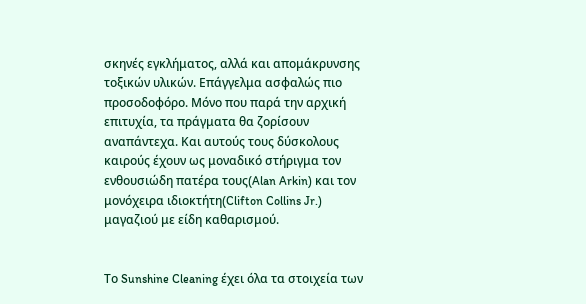σκηνές εγκλήματος, αλλά και απομάκρυνσης τοξικών υλικών. Επάγγελμα ασφαλώς πιο προσοδοφόρο. Μόνο που παρά την αρχική επιτυχία, τα πράγματα θα ζορίσουν αναπάντεχα. Και αυτούς τους δύσκολους καιρούς έχουν ως μοναδικό στήριγμα τον ενθουσιώδη πατέρα τους(Alan Arkin) και τον μονόχειρα ιδιοκτήτη(Clifton Collins Jr.) μαγαζιού με είδη καθαρισμού.


Το Sunshine Cleaning έχει όλα τα στοιχεία των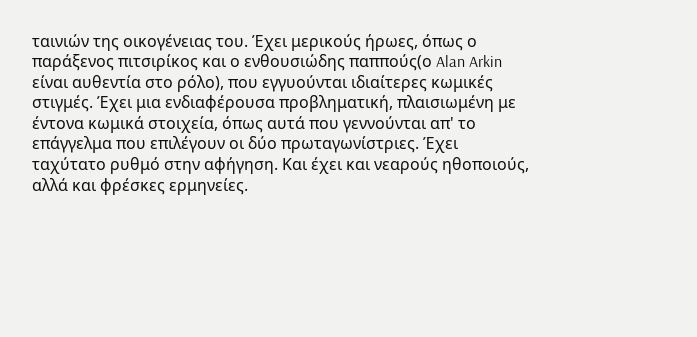ταινιών της οικογένειας του. Έχει μερικούς ήρωες, όπως ο παράξενος πιτσιρίκος και ο ενθουσιώδης παππούς(ο Alan Arkin είναι αυθεντία στο ρόλο), που εγγυούνται ιδιαίτερες κωμικές στιγμές. Έχει μια ενδιαφέρουσα προβληματική, πλαισιωμένη με έντονα κωμικά στοιχεία, όπως αυτά που γεννούνται απ' το επάγγελμα που επιλέγουν οι δύο πρωταγωνίστριες. Έχει ταχύτατο ρυθμό στην αφήγηση. Και έχει και νεαρούς ηθοποιούς, αλλά και φρέσκες ερμηνείες.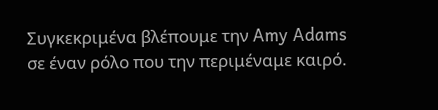Συγκεκριμένα βλέπουμε την Amy Adams σε έναν ρόλο που την περιμέναμε καιρό.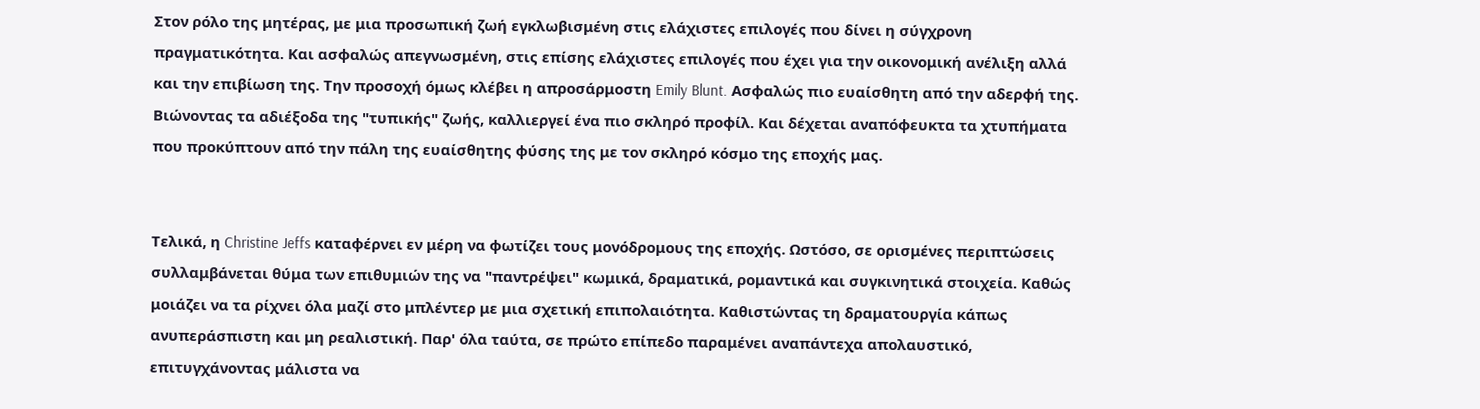Στον ρόλο της μητέρας, με μια προσωπική ζωή εγκλωβισμένη στις ελάχιστες επιλογές που δίνει η σύγχρονη πραγματικότητα. Και ασφαλώς απεγνωσμένη, στις επίσης ελάχιστες επιλογές που έχει για την οικονομική ανέλιξη αλλά και την επιβίωση της. Την προσοχή όμως κλέβει η απροσάρμοστη Emily Blunt. Ασφαλώς πιο ευαίσθητη από την αδερφή της. Βιώνοντας τα αδιέξοδα της "τυπικής" ζωής, καλλιεργεί ένα πιο σκληρό προφίλ. Και δέχεται αναπόφευκτα τα χτυπήματα που προκύπτουν από την πάλη της ευαίσθητης φύσης της με τον σκληρό κόσμο της εποχής μας.


Τελικά, η Christine Jeffs καταφέρνει εν μέρη να φωτίζει τους μονόδρομους της εποχής. Ωστόσο, σε ορισμένες περιπτώσεις συλλαμβάνεται θύμα των επιθυμιών της να "παντρέψει" κωμικά, δραματικά, ρομαντικά και συγκινητικά στοιχεία. Καθώς μοιάζει να τα ρίχνει όλα μαζί στο μπλέντερ με μια σχετική επιπολαιότητα. Καθιστώντας τη δραματουργία κάπως ανυπεράσπιστη και μη ρεαλιστική. Παρ' όλα ταύτα, σε πρώτο επίπεδο παραμένει αναπάντεχα απολαυστικό, επιτυγχάνοντας μάλιστα να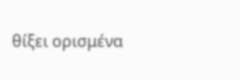θίξει ορισμένα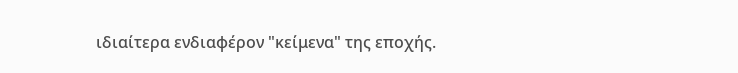ιδιαίτερα ενδιαφέρον "κείμενα" της εποχής.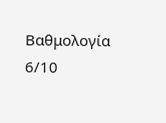Βαθμολογία 6/10